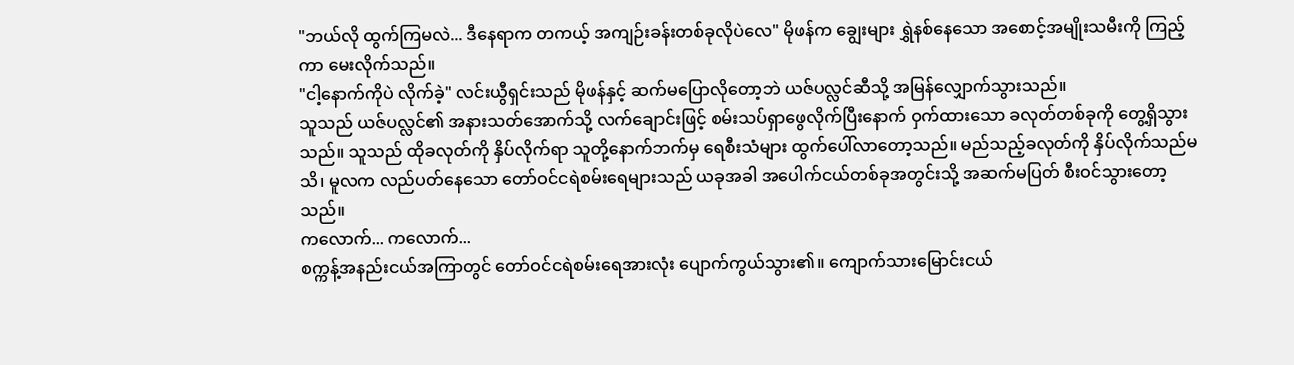"ဘယ်လို ထွက်ကြမလဲ... ဒီနေရာက တကယ့် အကျဉ်းခန်းတစ်ခုလိုပဲလေ" မိုဖန်က ချွေးများ ရွှဲနစ်နေသော အစောင့်အမျိုးသမီးကို ကြည့်ကာ မေးလိုက်သည်။
"ငါ့နောက်ကိုပဲ လိုက်ခဲ့" လင်းယွီရှင်းသည် မိုဖန်နှင့် ဆက်မပြောလိုတော့ဘဲ ယဇ်ပလ္လင်ဆီသို့ အမြန်လျှောက်သွားသည်။
သူသည် ယဇ်ပလ္လင်၏ အနားသတ်အောက်သို့ လက်ချောင်းဖြင့် စမ်းသပ်ရှာဖွေလိုက်ပြီးနောက် ဝှက်ထားသော ခလုတ်တစ်ခုကို တွေ့ရှိသွားသည်။ သူသည် ထိုခလုတ်ကို နှိပ်လိုက်ရာ သူတို့နောက်ဘက်မှ ရေစီးသံများ ထွက်ပေါ်လာတော့သည်။ မည်သည့်ခလုတ်ကို နှိပ်လိုက်သည်မသိ၊ မူလက လည်ပတ်နေသော တော်ဝင်ငရဲစမ်းရေများသည် ယခုအခါ အပေါက်ငယ်တစ်ခုအတွင်းသို့ အဆက်မပြတ် စီးဝင်သွားတော့သည်။
ကလောက်... ကလောက်...
စက္ကန့်အနည်းငယ်အကြာတွင် တော်ဝင်ငရဲစမ်းရေအားလုံး ပျောက်ကွယ်သွား၏။ ကျောက်သားမြောင်းငယ်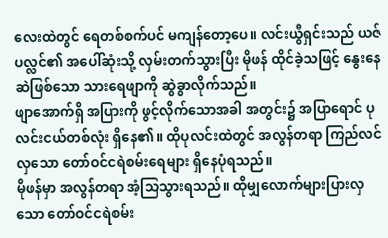လေးထဲတွင် ရေတစ်စက်ပင် မကျန်တော့ပေ။ လင်းယွီရှင်းသည် ယဇ်ပလ္လင်၏ အပေါ်ဆုံးသို့ လှမ်းတက်သွားပြီး မိုဖန် ထိုင်ခဲ့သဖြင့် နွေးနေဆဲဖြစ်သော သားရေဖျာကို ဆွဲခွာလိုက်သည်။
ဖျာအောက်ရှိ အပြားကို ဖွင့်လိုက်သောအခါ အတွင်း၌ အပြာရောင် ပုလင်းငယ်တစ်လုံး ရှိနေ၏။ ထိုပုလင်းထဲတွင် အလွန်တရာ ကြည်လင်လှသော တော်ဝင်ငရဲစမ်းရေများ ရှိနေပုံရသည်။
မိုဖန်မှာ အလွန်တရာ အံ့သြသွားရသည်။ ထိုမျှလောက်များပြားလှသော တော်ဝင်ငရဲစမ်း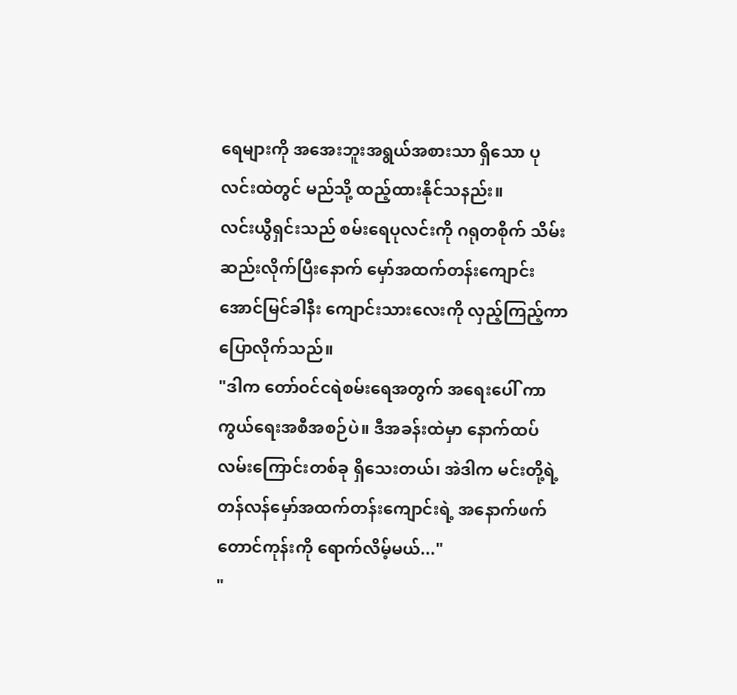ရေများကို အအေးဘူးအရွယ်အစားသာ ရှိသော ပုလင်းထဲတွင် မည်သို့ ထည့်ထားနိုင်သနည်း။
လင်းယွီရှင်းသည် စမ်းရေပုလင်းကို ဂရုတစိုက် သိမ်းဆည်းလိုက်ပြီးနောက် မှော်အထက်တန်းကျောင်း အောင်မြင်ခါနီး ကျောင်းသားလေးကို လှည့်ကြည့်ကာ ပြောလိုက်သည်။
"ဒါက တော်ဝင်ငရဲစမ်းရေအတွက် အရေးပေါ် ကာကွယ်ရေးအစီအစဉ်ပဲ။ ဒီအခန်းထဲမှာ နောက်ထပ် လမ်းကြောင်းတစ်ခု ရှိသေးတယ်၊ အဲဒါက မင်းတို့ရဲ့ တန်လန်မှော်အထက်တန်းကျောင်းရဲ့ အနောက်ဖက်တောင်ကုန်းကို ရောက်လိမ့်မယ်..."
"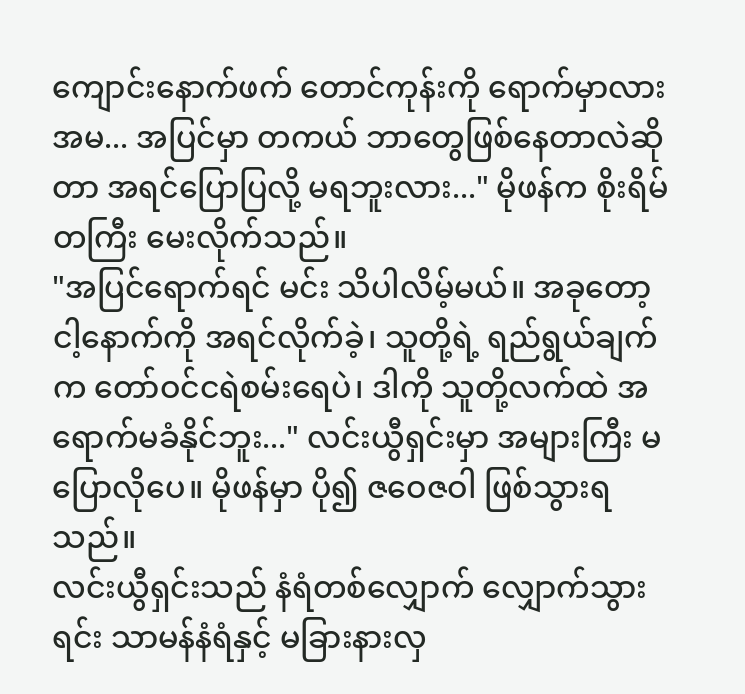ကျောင်းနောက်ဖက် တောင်ကုန်းကို ရောက်မှာလား အမ... အပြင်မှာ တကယ် ဘာတွေဖြစ်နေတာလဲဆိုတာ အရင်ပြောပြလို့ မရဘူးလား..." မိုဖန်က စိုးရိမ်တကြီး မေးလိုက်သည်။
"အပြင်ရောက်ရင် မင်း သိပါလိမ့်မယ်။ အခုတော့ ငါ့နောက်ကို အရင်လိုက်ခဲ့၊ သူတို့ရဲ့ ရည်ရွယ်ချက်က တော်ဝင်ငရဲစမ်းရေပဲ၊ ဒါကို သူတို့လက်ထဲ အရောက်မခံနိုင်ဘူး..." လင်းယွီရှင်းမှာ အများကြီး မပြောလိုပေ။ မိုဖန်မှာ ပို၍ ဇဝေဇဝါ ဖြစ်သွားရသည်။
လင်းယွီရှင်းသည် နံရံတစ်လျှောက် လျှောက်သွားရင်း သာမန်နံရံနှင့် မခြားနားလှ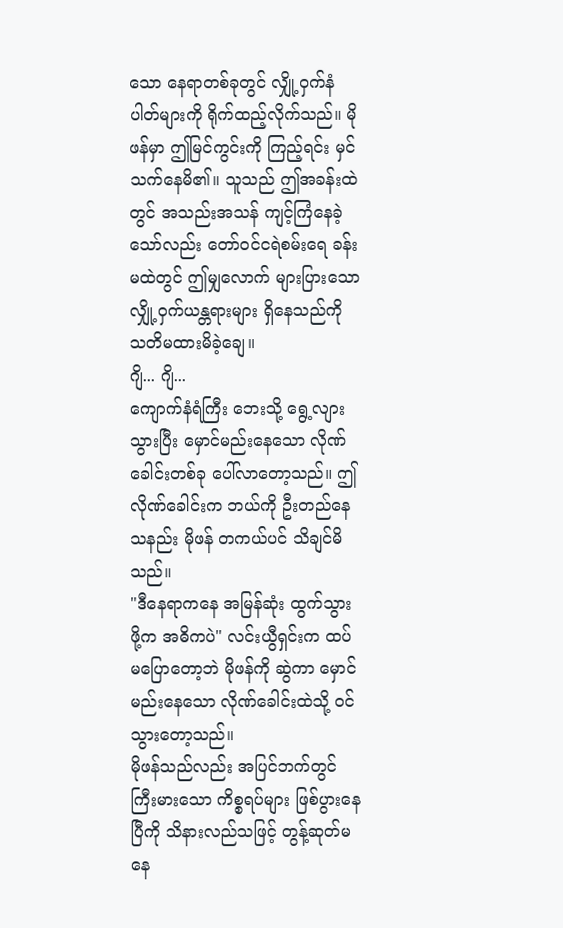သော နေရာတစ်ခုတွင် လျှို့ဝှက်နံပါတ်များကို ရိုက်ထည့်လိုက်သည်။ မိုဖန်မှာ ဤမြင်ကွင်းကို ကြည့်ရင်း မှင်သက်နေမိ၏။ သူသည် ဤအခန်းထဲတွင် အသည်းအသန် ကျင့်ကြံနေခဲ့သော်လည်း တော်ဝင်ငရဲစမ်းရေ ခန်းမထဲတွင် ဤမျှလောက် များပြားသော လျှို့ဝှက်ယန္တရားများ ရှိနေသည်ကို သတိမထားမိခဲ့ချေ။
ဂျိ... ဂျိ...
ကျောက်နံရံကြီး ဘေးသို့ ရွေ့လျားသွားပြီး မှောင်မည်းနေသော လိုဏ်ခေါင်းတစ်ခု ပေါ်လာတော့သည်။ ဤလိုဏ်ခေါင်းက ဘယ်ကို ဦးတည်နေသနည်း မိုဖန် တကယ်ပင် သိချင်မိသည်။
"ဒီနေရာကနေ အမြန်ဆုံး ထွက်သွားဖို့က အဓိကပဲ" လင်းယွီရှင်းက ထပ်မပြောတော့ဘဲ မိုဖန်ကို ဆွဲကာ မှောင်မည်းနေသော လိုဏ်ခေါင်းထဲသို့ ဝင်သွားတော့သည်။
မိုဖန်သည်လည်း အပြင်ဘက်တွင် ကြီးမားသော ကိစ္စရပ်များ ဖြစ်ပွားနေပြီကို သိနားလည်သဖြင့် တွန့်ဆုတ်မနေ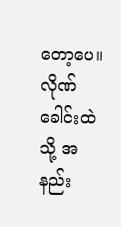တော့ပေ။
လိုဏ်ခေါင်းထဲသို့ အနည်း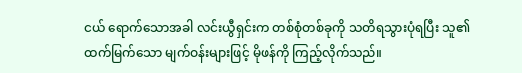ငယ် ရောက်သောအခါ လင်းယွီရှင်းက တစ်စုံတစ်ခုကို သတိရသွားပုံရပြီး သူ၏ ထက်မြက်သော မျက်ဝန်းများဖြင့် မိုဖန်ကို ကြည့်လိုက်သည်။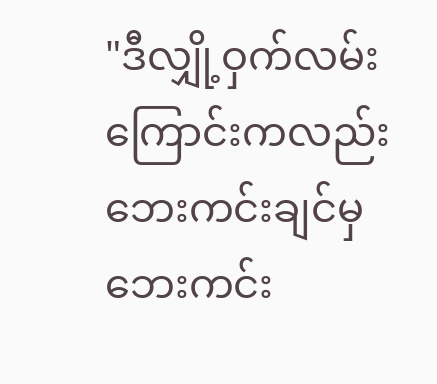"ဒီလျှို့ဝှက်လမ်းကြောင်းကလည်း ဘေးကင်းချင်မှ ဘေးကင်း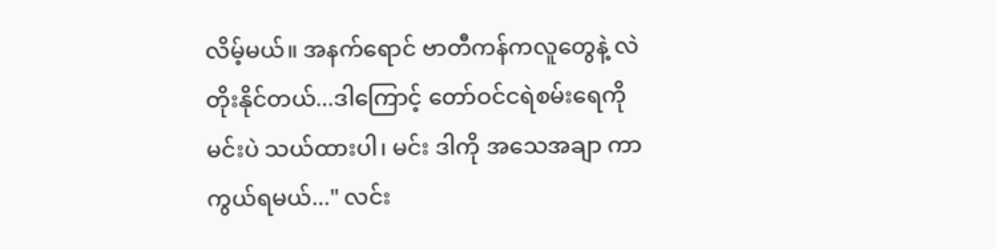လိမ့်မယ်။ အနက်ရောင် ဗာတီကန်ကလူတွေနဲ့ လဲတိုးနိုင်တယ်...ဒါကြောင့် တော်ဝင်ငရဲစမ်းရေကို မင်းပဲ သယ်ထားပါ၊ မင်း ဒါကို အသေအချာ ကာကွယ်ရမယ်..." လင်း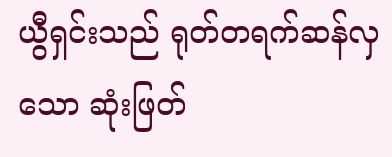ယွီရှင်းသည် ရုတ်တရက်ဆန်လှသော ဆုံးဖြတ်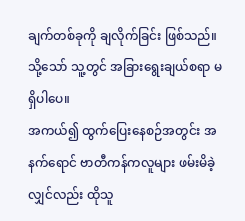ချက်တစ်ခုကို ချလိုက်ခြင်း ဖြစ်သည်။ သို့သော် သူ့တွင် အခြားရွေးချယ်စရာ မရှိပါပေ။
အကယ်၍ ထွက်ပြေးနေစဉ်အတွင်း အနက်ရောင် ဗာတီကန်ကလူများ ဖမ်းမိခဲ့လျှင်လည်း ထိုသူ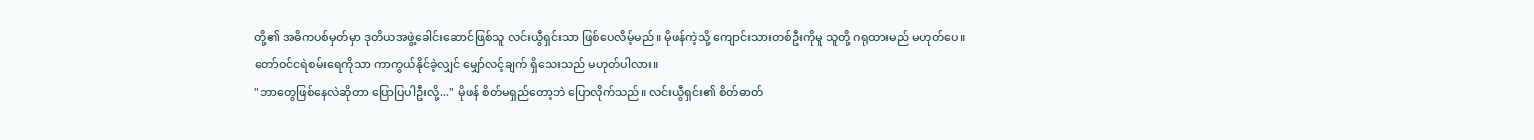တို့၏ အဓိကပစ်မှတ်မှာ ဒုတိယအဖွဲ့ခေါင်းဆောင်ဖြစ်သူ လင်းယွီရှင်းသာ ဖြစ်ပေလိမ့်မည်။ မိုဖန်ကဲ့သို့ ကျောင်းသားတစ်ဦးကိုမူ သူတို့ ဂရုထားမည် မဟုတ်ပေ။
တော်ဝင်ငရဲစမ်းရေကိုသာ ကာကွယ်နိုင်ခဲ့လျှင် မျှော်လင့်ချက် ရှိသေးသည် မဟုတ်ပါလား။
"ဘာတွေဖြစ်နေလဲဆိုတာ ပြောပြပါဦးလို့..." မိုဖန် စိတ်မရှည်တော့ဘဲ ပြောလိုက်သည်။ လင်းယွီရှင်း၏ စိတ်ဓာတ်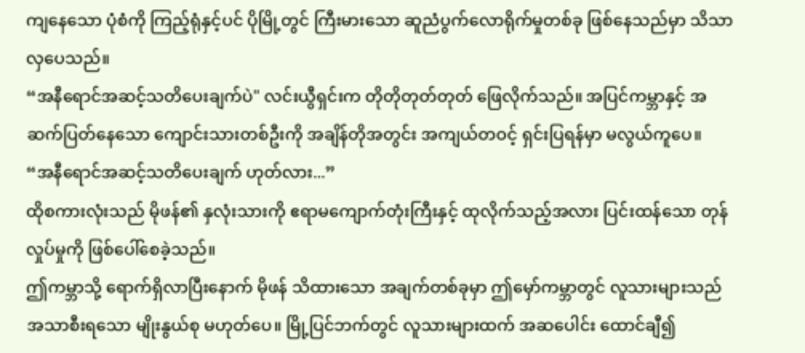ကျနေသော ပုံစံကို ကြည့်ရုံနှင့်ပင် ပိုမြို့တွင် ကြီးမားသော ဆူညံပွက်လောရိုက်မှုတစ်ခု ဖြစ်နေသည်မှာ သိသာလှပေသည်။
“အနီရောင်အဆင့်သတိပေးချက်ပဲ" လင်းယွီရှင်းက တိုတိုတုတ်တုတ် ဖြေလိုက်သည်။ အပြင်ကမ္ဘာနှင့် အဆက်ပြတ်နေသော ကျောင်းသားတစ်ဦးကို အချိန်တိုအတွင်း အကျယ်တဝင့် ရှင်းပြရန်မှာ မလွယ်ကူပေ။
“အနီရောင်အဆင့်သတိပေးချက် ဟုတ်လား...”
ထိုစကားလုံးသည် မိုဖန်၏ နှလုံးသားကို ဧရာမကျောက်တုံးကြီးနှင့် ထုလိုက်သည့်အလား ပြင်းထန်သော တုန်လှုပ်မှုကို ဖြစ်ပေါ်စေခဲ့သည်။
ဤကမ္ဘာသို့ ရောက်ရှိလာပြီးနောက် မိုဖန် သိထားသော အချက်တစ်ခုမှာ ဤမှော်ကမ္ဘာတွင် လူသားများသည် အသာစီးရသော မျိုးနွယ်စု မဟုတ်ပေ။ မြို့ပြင်ဘက်တွင် လူသားများထက် အဆပေါင်း ထောင်ချီ၍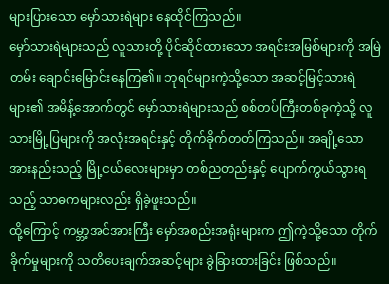များပြားသော မှော်သားရဲများ နေထိုင်ကြသည်။
မှော်သားရဲများသည် လူသားတို့ ပိုင်ဆိုင်ထားသော အရင်းအမြစ်များကို အမြဲတမ်း ချောင်းမြောင်းနေကြ၏။ ဘုရင်များကဲ့သို့သော အဆင့်မြင့်သားရဲများ၏ အမိန့်အောက်တွင် မှော်သားရဲများသည် စစ်တပ်ကြီးတစ်ခုကဲ့သို့ လူသားမြို့ပြများကို အလုံးအရင်းနှင့် တိုက်ခိုက်တတ်ကြသည်။ အချို့သော အားနည်းသည့် မြို့ငယ်လေးများမှာ တစ်ညတည်းနှင့် ပျောက်ကွယ်သွားရသည့် သာဓကများလည်း ရှိခဲ့ဖူးသည်။
ထို့ကြောင့် ကမ္ဘာ့အင်အားကြီး မှော်အစည်းအရုံးများက ဤကဲ့သို့သော တိုက်ခိုက်မှုများကို သတိပေးချက်အဆင့်များ ခွဲခြားထားခြင်း ဖြစ်သည်။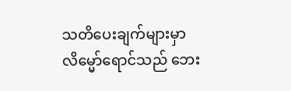သတိပေးချက်များမှာ လိမ္မော်ရောင်သည် ဘေး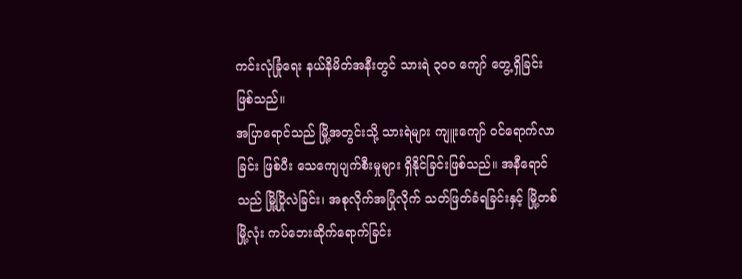ကင်းလုံခြုံရေး နယ်နိမိတ်အနီးတွင် သားရဲ ၃၀၀ ကျော် တွေ့ရှိခြင်းဖြစ်သည်။
အပြာရောင်သည် မြို့အတွင်းသို့ သားရဲများ ကျူးကျော် ဝင်ရောက်လာခြင်း ဖြစ်ပီး သေကျေပျက်စီးမှုများ ရှိနိုင်ခြင်းဖြစ်သည်။ အနီရောင်သည် မြို့ပြိုလဲခြင်း၊ အစုလိုက်အပြုံလိုက် သတ်ဖြတ်ခံရခြင်းနှင့် မြို့တစ်မြို့လုံး ကပ်ဘေးဆိုက်ရောက်ခြင်း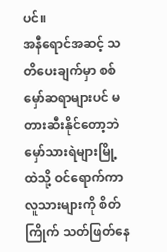ပင်။
အနီရောင်အဆင့် သတိပေးချက်မှာ စစ်မှော်ဆရာများပင် မတားဆီးနိုင်တော့ဘဲ မှော်သားရဲများမြို့ထဲသို့ ဝင်ရောက်ကာ လူသားများကို စိတ်ကြိုက် သတ်ဖြတ်နေ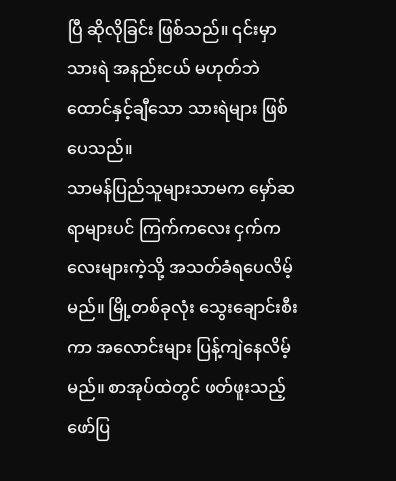ပြီ ဆိုလိုခြင်း ဖြစ်သည်။ ၎င်းမှာ သားရဲ အနည်းငယ် မဟုတ်ဘဲ ထောင်နှင့်ချီသော သားရဲများ ဖြစ်ပေသည်။
သာမန်ပြည်သူများသာမက မှော်ဆရာများပင် ကြက်ကလေး ငှက်ကလေးများကဲ့သို့ အသတ်ခံရပေလိမ့်မည်။ မြို့တစ်ခုလုံး သွေးချောင်းစီးကာ အလောင်းများ ပြန့်ကျဲနေလိမ့်မည်။ စာအုပ်ထဲတွင် ဖတ်ဖူးသည့် ဖော်ပြ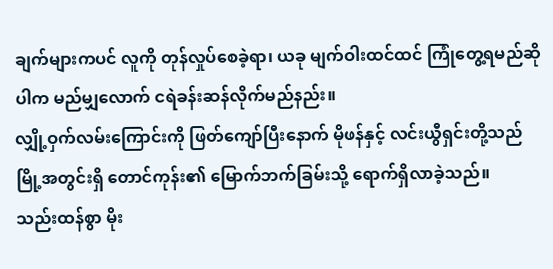ချက်များကပင် လူကို တုန်လှုပ်စေခဲ့ရာ၊ ယခု မျက်ဝါးထင်ထင် ကြုံတွေ့ရမည်ဆိုပါက မည်မျှလောက် ငရဲခန်းဆန်လိုက်မည်နည်း။
လျှို့ဝှက်လမ်းကြောင်းကို ဖြတ်ကျော်ပြီးနောက် မိုဖန်နှင့် လင်းယွီရှင်းတို့သည် မြို့အတွင်းရှိ တောင်ကုန်း၏ မြောက်ဘက်ခြမ်းသို့ ရောက်ရှိလာခဲ့သည်။
သည်းထန်စွာ မိုး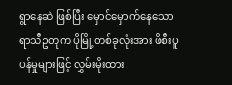ရွာနေဆဲ ဖြစ်ပြီး မှောင်မှောက်နေသော ရာသီဥတုက ပိုမြို့တစ်ခုလုံးအား ဖိစီးပူပန်မှုများဖြင့် လွှမ်းမိုးထား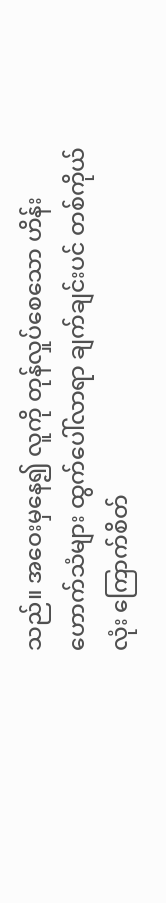သည်။ အဝေးမှနေ၍ လူကို တုန်လှုပ်စေသော ဟိန်းဟောက်သံများ ထွက်ပေါ်လာရာ ချက်ချင်းပင် တစ်ကိုယ်လုံး ကြောက်စိတ်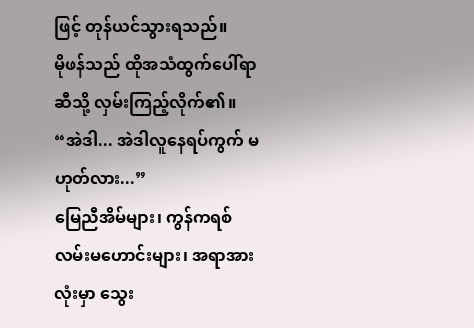ဖြင့် တုန်ယင်သွားရသည်။
မိုဖန်သည် ထိုအသံထွက်ပေါ်ရာ ဆီသို့ လှမ်းကြည့်လိုက်၏။
“အဲဒါ... အဲဒါလူနေရပ်ကွက် မဟုတ်လား...”
မြေညီအိမ်များ၊ ကွန်ကရစ် လမ်းမဟောင်းများ၊ အရာအားလုံးမှာ သွေး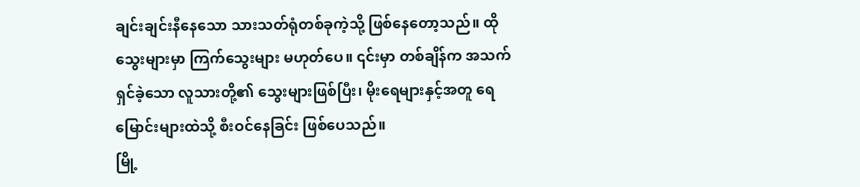ချင်းချင်းနီနေသော သားသတ်ရုံတစ်ခုကဲ့သို့ ဖြစ်နေတော့သည်။ ထိုသွေးများမှာ ကြက်သွေးများ မဟုတ်ပေ။ ၎င်းမှာ တစ်ချိန်က အသက်ရှင်ခဲ့သော လူသားတို့၏ သွေးများဖြစ်ပြီး၊ မိုးရေများနှင့်အတူ ရေမြောင်းများထဲသို့ စီးဝင်နေခြင်း ဖြစ်ပေသည်။
မြို့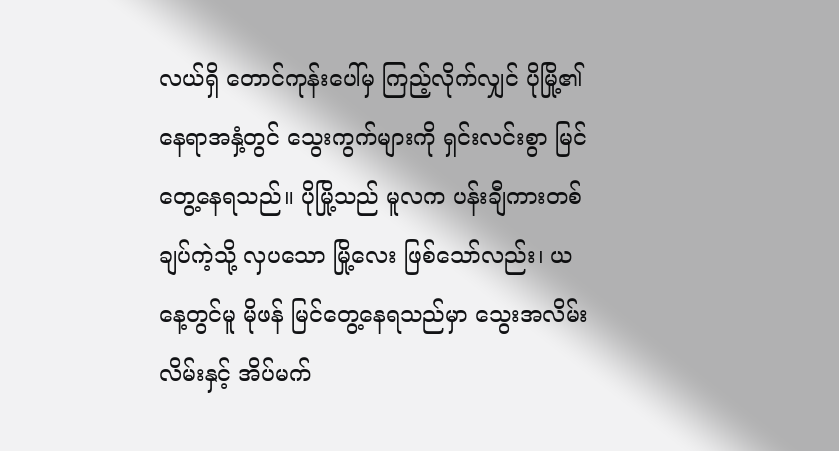လယ်ရှိ တောင်ကုန်းပေါ်မှ ကြည့်လိုက်လျှင် ပိုမြို့၏ နေရာအနှံ့တွင် သွေးကွက်များကို ရှင်းလင်းစွာ မြင်တွေ့နေရသည်။ ပိုမြို့သည် မူလက ပန်းချီကားတစ်ချပ်ကဲ့သို့ လှပသော မြို့လေး ဖြစ်သော်လည်း၊ ယနေ့တွင်မူ မိုဖန် မြင်တွေ့နေရသည်မှာ သွေးအလိမ်းလိမ်းနှင့် အိပ်မက်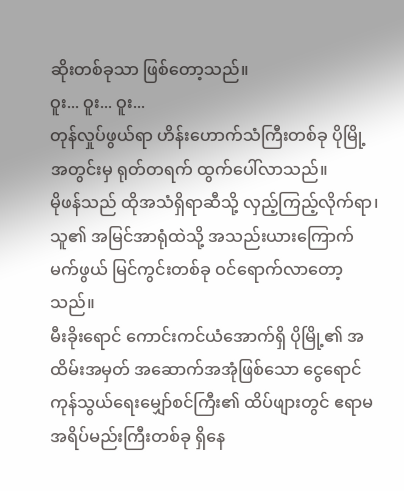ဆိုးတစ်ခုသာ ဖြစ်တော့သည်။
ဝူး... ဝူး... ဝူး...
တုန်လှုပ်ဖွယ်ရာ ဟိန်းဟောက်သံကြီးတစ်ခု ပိုမြို့အတွင်းမှ ရုတ်တရက် ထွက်ပေါ်လာသည်။
မိုဖန်သည် ထိုအသံရှိရာဆီသို့ လှည့်ကြည့်လိုက်ရာ၊ သူ၏ အမြင်အာရုံထဲသို့ အသည်းယားကြောက်မက်ဖွယ် မြင်ကွင်းတစ်ခု ဝင်ရောက်လာတော့သည်။
မီးခိုးရောင် ကောင်းကင်ယံအောက်ရှိ ပိုမြို့၏ အထိမ်းအမှတ် အဆောက်အအုံဖြစ်သော ငွေရောင်ကုန်သွယ်ရေးမျှော်စင်ကြီး၏ ထိပ်ဖျားတွင် ဧရာမ အရိပ်မည်းကြီးတစ်ခု ရှိနေ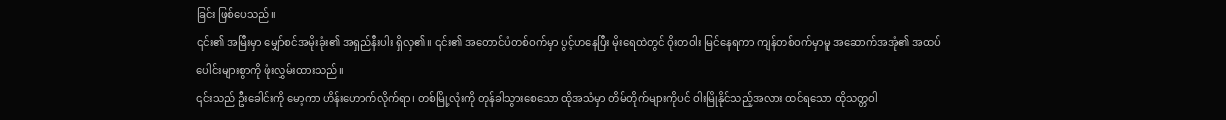ခြင်း ဖြစ်ပေသည်။
၎င်း၏ အမြီးမှာ မျှော်စင်အမိုးခုံး၏ အရှည်နီးပါး ရှိလှ၏။ ၎င်း၏ အတောင်ပံတစ်ဝက်မှာ ပွင့်ဟနေပြီး မိုးရေထဲတွင် ဝိုးတဝါး မြင်နေရကာ ကျန်တစ်ဝက်မှာမူ အဆောက်အအုံ၏ အထပ်ပေါင်းများစွာကို ဖုံးလွှမ်းထားသည်။
၎င်းသည် ဦးခေါင်းကို မော့ကာ ဟိန်းဟောက်လိုက်ရာ၊ တစ်မြို့လုံးကို တုန်ခါသွားစေသော ထိုအသံမှာ တိမ်တိုက်များကိုပင် ဝါးမြိုနိုင်သည့်အလား ထင်ရသော ထိုသတ္တဝါ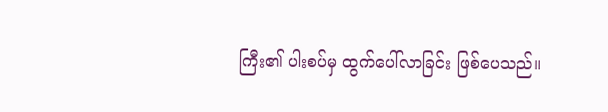ကြီး၏ ပါးစပ်မှ ထွက်ပေါ်လာခြင်း ဖြစ်ပေသည်။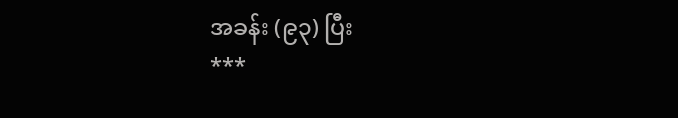အခန်း (၉၃) ပြီး
***